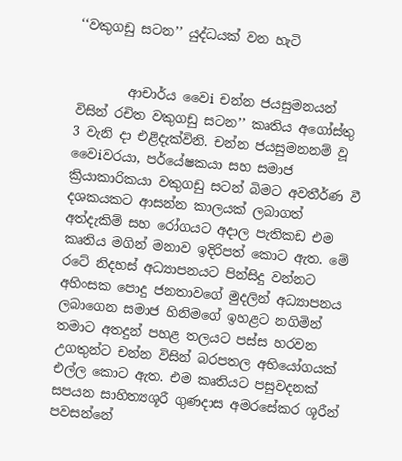‘‘වකුගඩු සටන’’ යුද්ධයක් වන හැටි


        ආචාර්ය වෛi චන්න ජයසුමනයන් විසින් රචිත වකුගඩු සටන’’ කෘතිය අගෝස්තු 3 වැනි දා එළිදැක්විනි. චන්න ජයසුමනනම් වූ වෛiවරයා, පර්යේෂකයා සහ සමාජ ක්‍රියාකාරිකයා වකුගඩු සටන් බිමට අවතීර්ණ වී දශකයකට ආසන්න කාලයක් ලබාගත් අත්දැකිම් සහ රෝගයට අදාල පැතිකඩ එම කෘතිය මගින් මනාව ඉදිරිපත් කොට ඇත. මේ රටේ නිදහස් අධ්‍යාපනයට පින්සිදු වන්නට අහිංසක පොදු ජනතාවගේ මුදලින් අධ්‍යාපනය ලබාගෙන සමාජ හිනිමගේ ඉහළට නගිමින් තමාට අතදුන් පහළ තලයට පස්ස හරවන උගතුන්ට චන්න විසින් බරපතල අභියෝගයක් එල්ල කොට ඇත. එම කෘතියට පසුවදනක් සපයන සාහිත්‍යශූරී ගුණදාස අමරසේකර ශූරීන් පවසන්නේ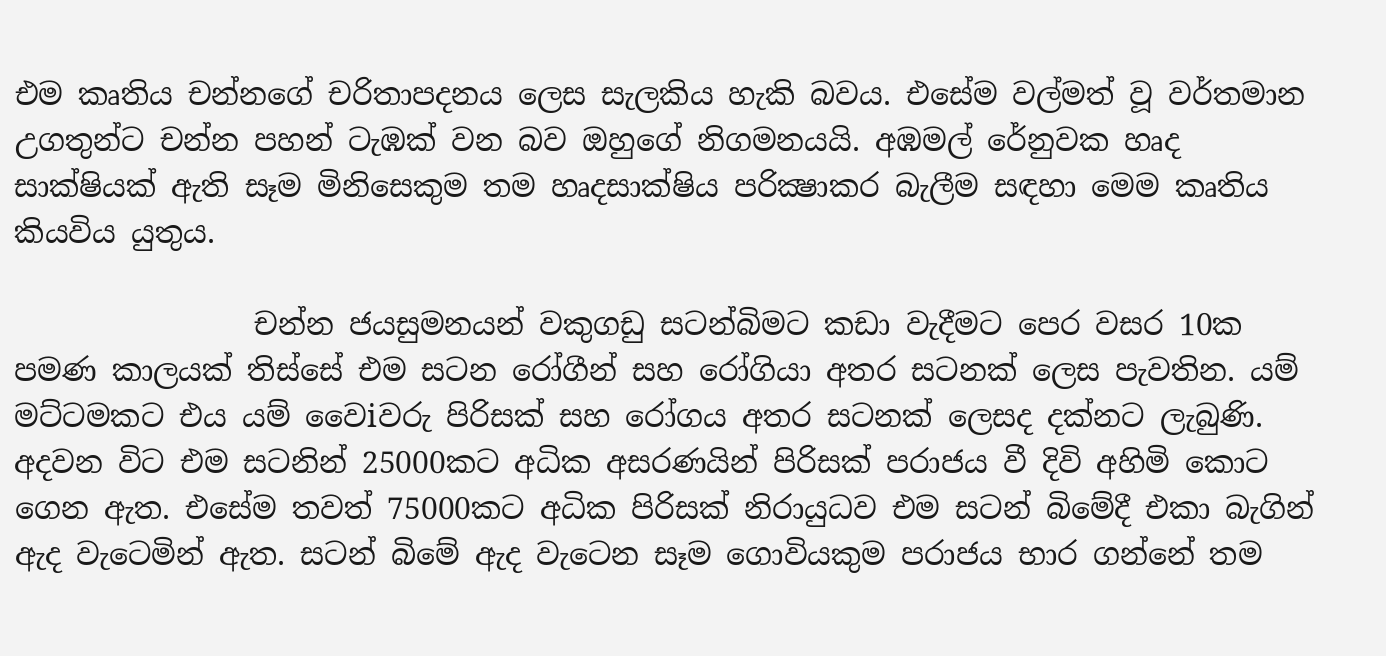එම කෘතිය චන්නගේ චරිතාපදනය ලෙස සැලකිය හැකි බවය. එසේම වල්මත් වූ වර්තමාන උගතුන්ට චන්න පහන් ටැඹක් වන බව ඔහුගේ නිගමනයයි. අඹමල් රේනුවක හෘද සාක්ෂියක් ඇති සෑම මිනිසෙකුම තම හෘදසාක්ෂිය පරික්‍ෂාකර බැලීම සඳහා මෙම කෘතිය කියවිය යුතුය.

                චන්න ජයසුමනයන් වකුගඩු සටන්බිමට කඩා වැදීමට පෙර වසර 10ක පමණ කාලයක් තිස්සේ එම සටන රෝගීන් සහ රෝගියා අතර සටනක් ලෙස පැවතින. යම් මට්ටමකට එය යම් වෛiවරු පිරිසක් සහ රෝගය අතර සටනක් ලෙසද දක්නට ලැබුණි. අදවන විට එම සටනින් 25000කට අධික අසරණයින් පිරිසක් පරාජය වී දිවි අහිමි කොට ගෙන ඇත. එසේම තවත් 75000කට අධික පිරිසක් නිරායුධව එම සටන් බිමේදී එකා බැගින් ඇද වැටෙමින් ඇත. සටන් බිමේ ඇද වැටෙන සෑම ගොවියකුම පරාජය භාර ගන්නේ තම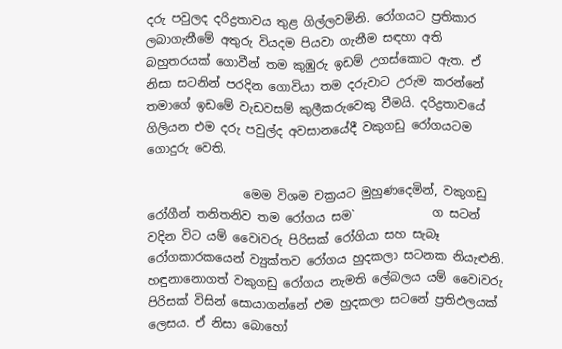දරු පවුලද දරිද්‍රතාවය තුළ ගිල්ලවමිනි. රෝගයට ප්‍රතිකාර ලබාගැනීමේ අතුරු වියදම පියවා ගැනීම සඳහා අති බහුතරයක් ගොවීන් තම කුඹුරු ඉඩම් උගස්කොට ඇත. ඒ නිසා සටනින් පරදින ගොවියා තම දරුවාට උරුම කරන්නේ තමාගේ ඉඩමේ වැඩවසම් කුලීකරුවෙකු වීමයි. දරිද්‍රතාවයේ ගිලියන එම දරු පවුල්ද අවසානයේදී වකුගඩු රෝගයටම ගොදුරු වෙති.

                මෙම විශම චක්‍රයට මුහුණදෙමින්, වකුගඩු රෝගීන් තනිතනිව තම රෝගය සම`             ග සටන් වදින විට යම් වෛiවරු පිරිසක් රෝගියා සහ සැබෑ රෝගකාරකයෙන් ව්‍යුක්තව රෝගය හුදකලා සටනක නියැළුනි. හඳුනානොගත් වකුගඩු රෝගය නැමති ලේබලය යම් වෛiවරු පිරිසක් විසින් සොයාගන්නේ එම හුදකලා සටනේ ප්‍රතිඵලයක් ලෙසය. ඒ නිසා බොහෝ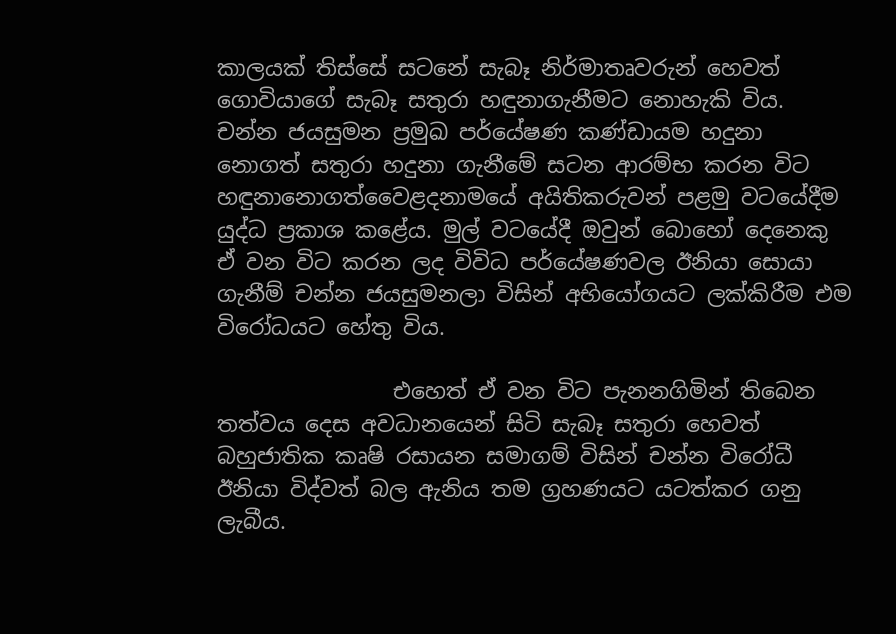කාලයක් තිස්සේ සටනේ සැබෑ නිර්මාතෘවරුන් හෙවත් ගොවියාගේ සැබෑ සතුරා හඳුනාගැනීමට නොහැකි විය. චන්න ජයසුමන ප්‍රමුඛ පර්යේෂණ කණ්ඩායම හදුනා නොගත් සතුරා හදුනා ගැනීමේ සටන ආරම්භ කරන විට හඳුනානොගත්වෛළදනාමයේ අයිතිකරුවන් පළමු වටයේදීම යුද්ධ ප්‍රකාශ කළේය. මුල් වටයේදී ඔවුන් බොහෝ දෙනෙකු ඒ වන විට කරන ලද විවිධ පර්යේෂණවල ඊනියා සොයා ගැනීම් චන්න ජයසුමනලා විසින් අභියෝගයට ලක්කිරීම එම විරෝධයට හේතු විය.

                එහෙත් ඒ වන විට පැනනගිමින් තිබෙන තත්වය දෙස අවධානයෙන් සිටි සැබෑ සතුරා හෙවත් බහුජාතික කෘෂි රසායන සමාගම් විසින් චන්න විරෝධී ඊනියා විද්වත් බල ඇනිය තම ග්‍රහණයට යටත්කර ගනු ලැබීය.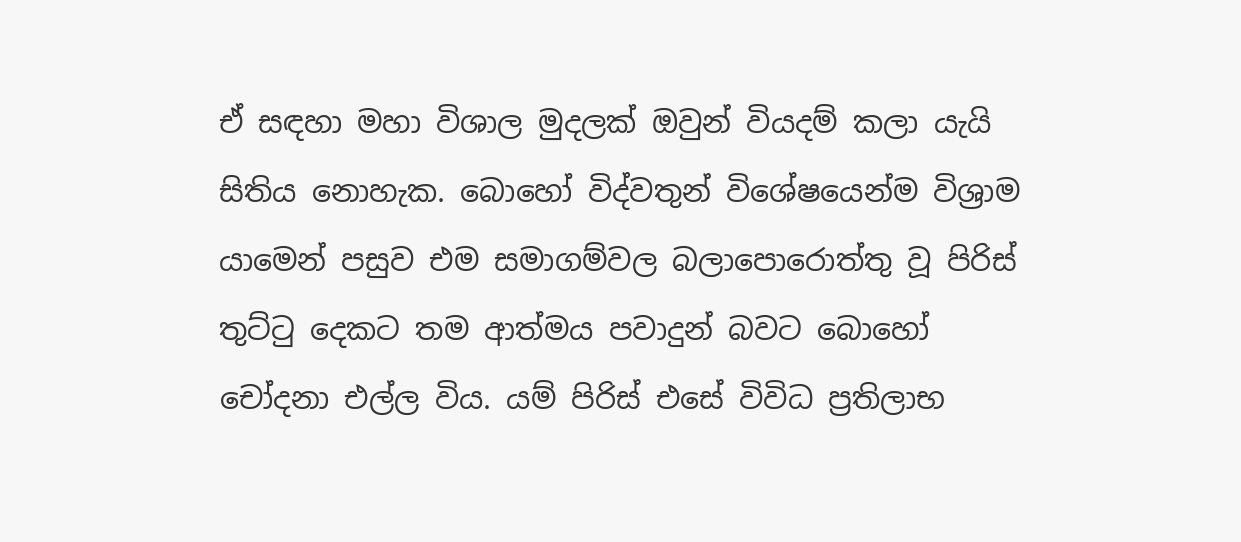ඒ සඳහා මහා විශාල මුදලක් ඔවුන් වියදම් කලා යැයි සිතිය නොහැක. බොහෝ විද්වතුන් විශේෂයෙන්ම විශ්‍රාම යාමෙන් පසුව එම සමාගම්වල බලාපොරොත්තු වූ පිරිස් තුට්ටු දෙකට තම ආත්මය පවාදුන් බවට බොහෝ චෝදනා එල්ල විය. යම් පිරිස් එසේ විවිධ ප්‍රතිලාභ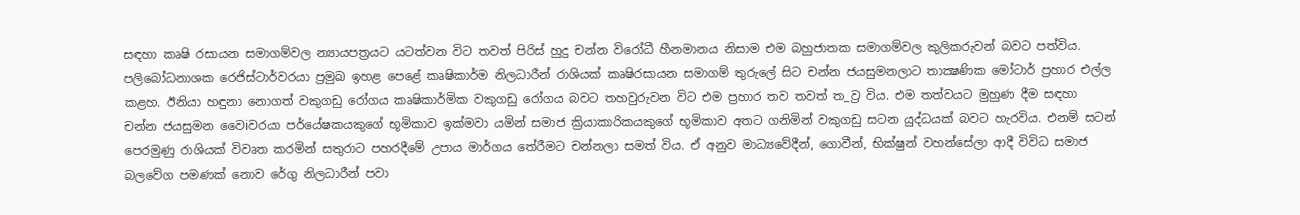සඳහා කෘෂි රසායන සමාගම්වල න්‍යායපත්‍රයට යටත්වන විට තවත් පිරිස් හුදු චන්න විරෝධී හීනමානය නිසාම එම බහුජාතක සමාගම්වල කුලිකරුවන් බවට පත්විය. පලිබෝධනාශක රෙජිස්ටාර්වරයා ප්‍රමුඛ ඉහළ පෙළේ කෘෂිකාර්ම නිලධාරීන් රාශියක් කෘෂිරසායන සමාගම් තුරුලේ සිට චන්න ජයසුමනලාට තාක්‍ෂණික මෝටාර් ප්‍රහාර එල්ල කළහ. ඊනියා හඳුනා නොගත් වකුගඩු රෝගය කෘෂිකාර්මික වකුගඩු රෝගය බවට තහවුරුවන විට එම ප්‍රහාර තව තවත් ත_ව්‍ර විය. එම තත්වයට මුහුණ දීම සඳහා චන්න ජයසුමන වෛiවරයා පර්යේෂකයකුගේ භූමිකාව ඉක්මවා යමින් සමාජ ක්‍රියාකාරිකයකුගේ භූමිකාව අතට ගනිමින් වකුගඩු සටන යුද්ධයක් බවට හැරවිය. එනම් සටන් පෙරමුණු රාශියක් විවෘත කරමින් සතුරාට පහරදීමේ උපාය මාර්ගය තේරීමට චන්නලා සමත් විය. ඒ අනුව මාධ්‍යවේදීන්, ගොවීන්, භික්ෂුන් වහන්සේලා ආදී විවිධ සමාජ බලවේග පමණක් නොව රේගු නිලධාරීන් පවා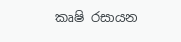කෘෂි රසායන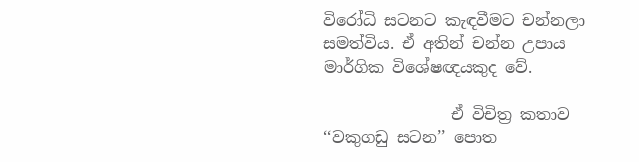විරෝධි සටනට කැඳවීමට චන්නලා සමත්විය. ඒ අතින් චන්න උපාය මාර්ගික විශේෂඥයකුද වේ.

                ඒ විචිත්‍ර කතාව ‘‘වකුගඩු සටන’’ පොත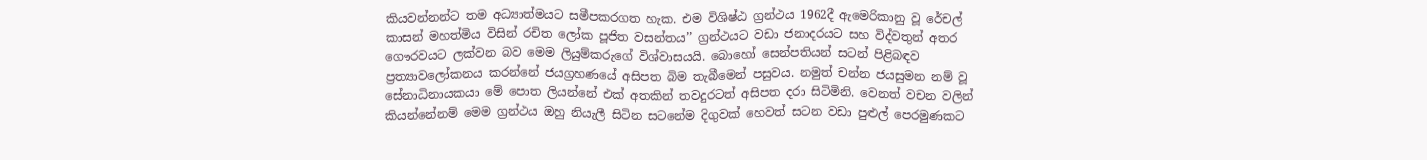කියවන්නන්ට තම අධ්‍යාත්මයට සමීපකරගත හැක. එම විශිෂ්ඨ ග්‍රන්ථය 1962දී ඇමෙරිකානු වූ රේචල් කාසන් මහත්මිය විසින් රචිත ලෝක පූජිත වසන්තය’’ ග්‍රන්ථයට වඩා ජනාදරයට සහ විද්වතුන් අතර ගෞරවයට ලක්වන බව මෙම ලියුම්කරුගේ විශ්වාසයයි. බොහෝ සෙන්පතියන් සටන් පිළිබඳව ප්‍රත්‍යාවලෝකනය කරන්නේ ජයග්‍රහණයේ අසිපත බිම තැබීමෙන් පසුවය. නමුත් චන්න ජයසුමන නම් වූ සේනාධිනායකයා මේ පොත ලියන්නේ එක් අතකින් තවදුරටත් අසිපත දරා සිටිමිනි. වෙනත් වචන වලින් කියන්නේනම් මෙම ග්‍රන්ථය ඔහු නියැලී සිටින සටනේම දිගුවක් හෙවත් සටන වඩා පුළුල් පෙරමුණකට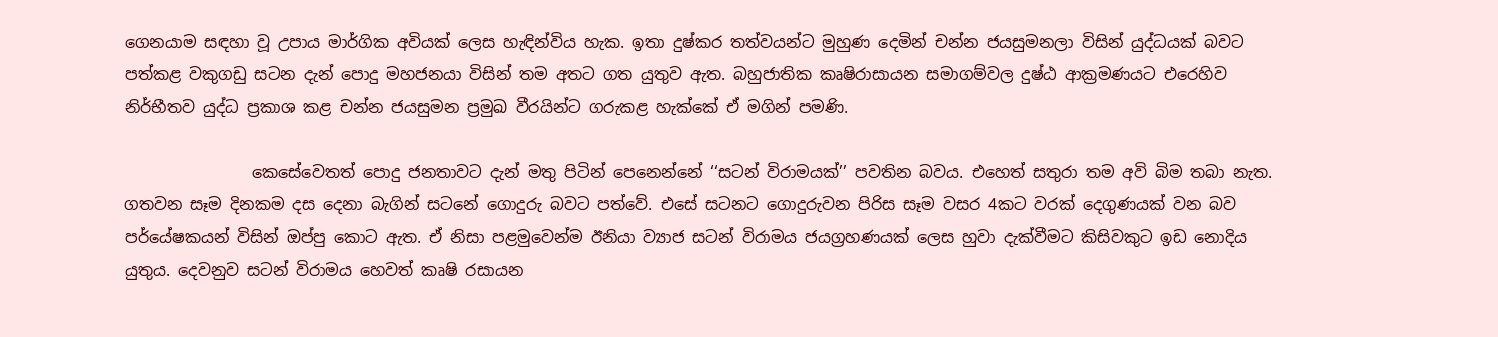ගෙනයාම සඳහා වූ උපාය මාර්ගික අවියක් ලෙස හැඳින්විය හැක. ඉතා දුෂ්කර තත්වයන්ට මුහුණ දෙමින් චන්න ජයසුමනලා විසින් යුද්ධයක් බවට පත්කළ වකුගඩු සටන දැන් පොදු මහජනයා විසින් තම අතට ගත යුතුව ඇත. බහුජාතික කෘෂිරාසායන සමාගම්වල දුෂ්ඨ ආක්‍රමණයට එරෙහිව නිර්භීතව යුද්ධ ප්‍රකාශ කළ චන්න ජයසුමන ප්‍රමුඛ වීරයින්ට ගරුකළ හැක්කේ ඒ මගින් පමණි.

                කෙසේවෙතත් පොදු ජනතාවට දැන් මතු පිටින් පෙනෙන්නේ ‘‘සටන් විරාමයක්’’ පවතින බවය. එහෙත් සතුරා තම අවි බිම තබා නැත. ගතවන සෑම දිනකම දස දෙනා බැගින් සටනේ ගොදුරු බවට පත්වේ. එසේ සටනට ගොදුරුවන පිරිස සෑම වසර 4කට වරක් දෙගුණයක් වන බව පර්යේෂකයන් විසින් ඔප්පු කොට ඇත. ඒ නිසා පළමුවෙන්ම ඊනියා ව්‍යාජ සටන් විරාමය ජයග්‍රහණයක් ලෙස හුවා දැක්වීමට කිසිවකුට ඉඩ නොදිය යුතුය. දෙවනුව සටන් විරාමය හෙවත් කෘෂි රසායන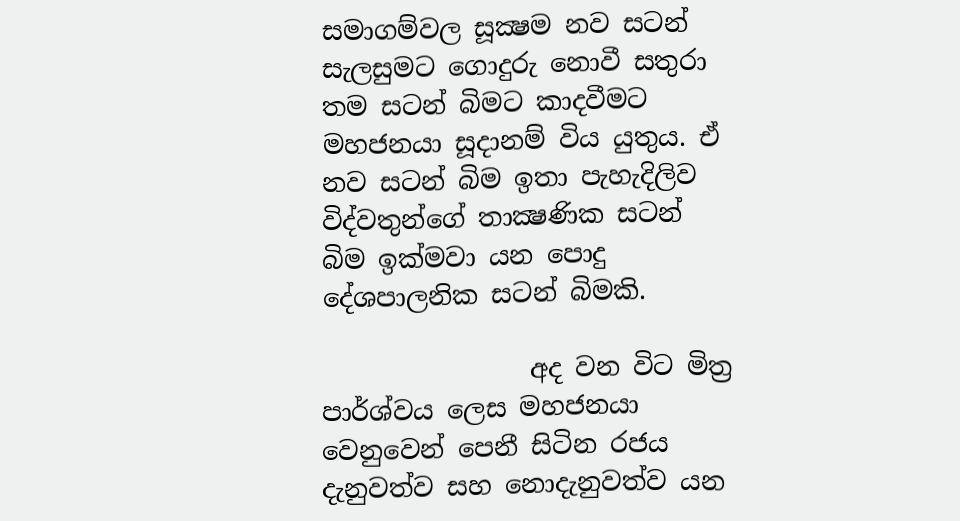සමාගම්වල සූක්‍ෂම නව සටන් සැලසුමට ගොදුරු නොවී සතුරා තම සටන් බිමට කාදවීමට මහජනයා සූදානම් විය යුතුය. ඒ නව සටන් බිම ඉතා පැහැදිලිව විද්වතුන්ගේ තාක්‍ෂණික සටන් බිම ඉක්මවා යන පොදු දේශපාලනික සටන් බිමකි.

                අද වන විට මිත්‍ර පාර්ශ්වය ලෙස මහජනයා වෙනුවෙන් පෙනී සිටින රජය දැනුවත්ව සහ නොදැනුවත්ව යන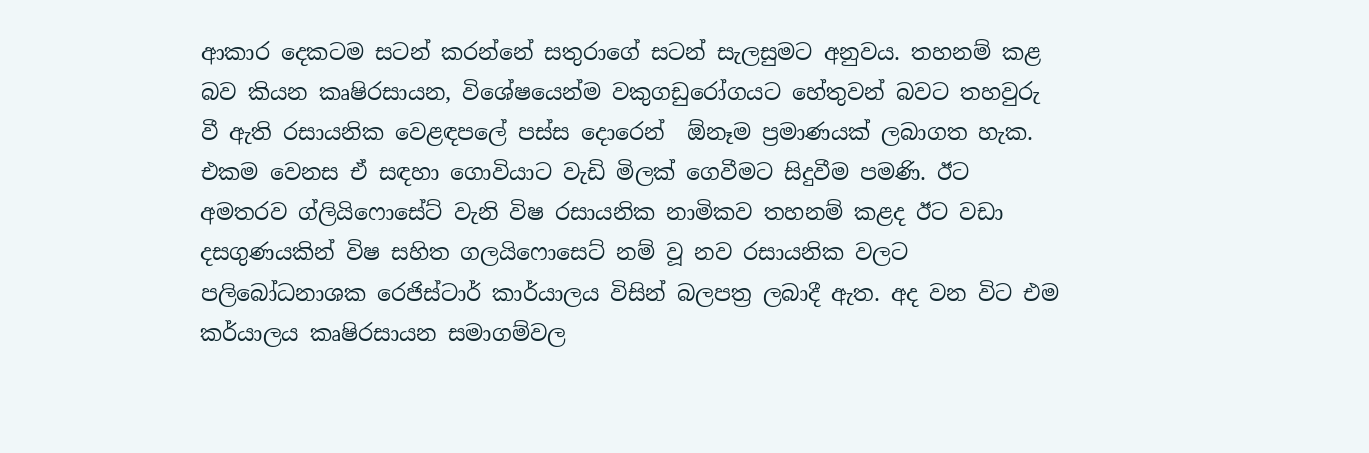ආකාර දෙකටම සටන් කරන්නේ සතුරාගේ සටන් සැලසුමට අනුවය. තහනම් කළ බව කියන කෘෂිරසායන, විශේෂයෙන්ම වකුගඩුරෝගයට හේතුවන් බවට තහවුරු වී ඇති රසායනික වෙළඳපලේ පස්ස දොරෙන්  ඕනෑම ප්‍රමාණයක් ලබාගත හැක. එකම වෙනස ඒ සඳහා ගොවියාට වැඩි මිලක් ගෙවීමට සිදුවීම පමණි. ඊට අමතරව ග්ලියිෆොසේට් වැනි විෂ රසායනික නාමිකව තහනම් කළද ඊට වඩා දසගුණයකින් විෂ සහිත ගලයිෆොසෙට් නම් වූ නව රසායනික වලට පලිබෝධනාශක රෙජිස්ටාර් කාර්යාලය විසින් බලපත්‍ර ලබාදී ඇත. අද වන විට එම කර්යාලය කෘෂිරසායන සමාගම්වල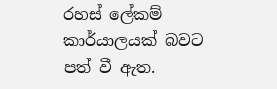රහස් ලේකම් කාර්යාලයක් බවට පත් වී ඇත.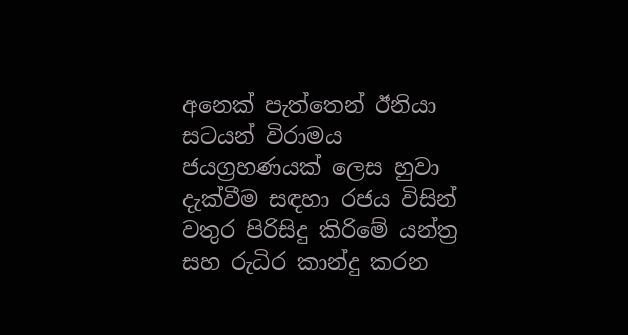අනෙක් පැත්තෙන් ඊනියා සටයන් විරාමය ජයග්‍රහණයක් ලෙස හුවා දැක්වීම සඳහා රජය විසින් වතුර පිරිසිදු කිරිමේ යන්ත්‍ර සහ රුධිර කාන්දු කරන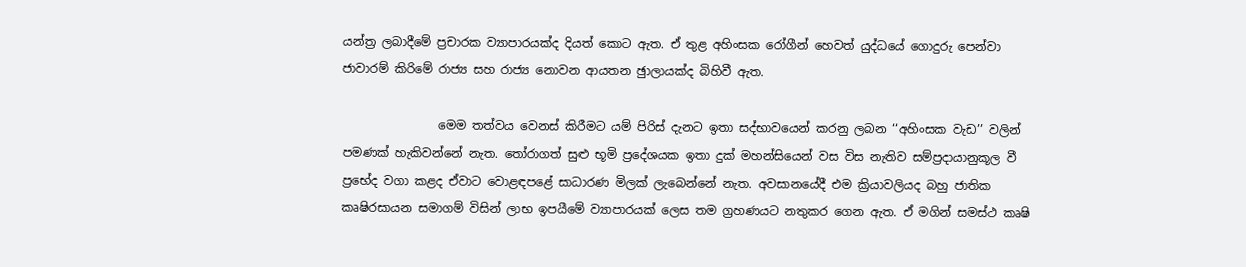යන්ත්‍ර ලබාදීමේ ප්‍රචාරක ව්‍යාපාරයක්ද දියත් කොට ඇත. ඒ තුළ අහිංසක රෝගීන් හෙවත් යුද්ධයේ ගොදුරු පෙන්වා ජාවාරම් කිරිමේ රාජ්‍ය සහ රාජ්‍ය නොවන ආයතන ඡුාලායක්ද බිහිවී ඇත.

                මෙම තත්වය වෙනස් කිරීමට යම් පිරිස් දැනට ඉතා සද්භාවයෙන් කරනු ලබන ‘‘අහිංසක වැඩ’’ වලින් පමණක් හැකිවන්නේ නැත. තෝරාගත් සුළු භූමි ප්‍රදේශයක ඉතා දුක් මහන්සියෙන් වස විස නැතිව සම්ප්‍රදායානුකූල වී ප්‍රභේද වගා කළද ඒවාට වොළඳපළේ සාධාරණ මිලක් ලැබෙන්නේ නැත. අවසානයේදී එම ක්‍රියාවලියද බහු ජාතික කෘෂිරසායන සමාගම් විසින් ලාභ ඉපයීමේ ව්‍යාපාරයක් ලෙස තම ග්‍රහණයට නතුකර ගෙන ඇත. ඒ මගින් සමස්ථ කෘෂි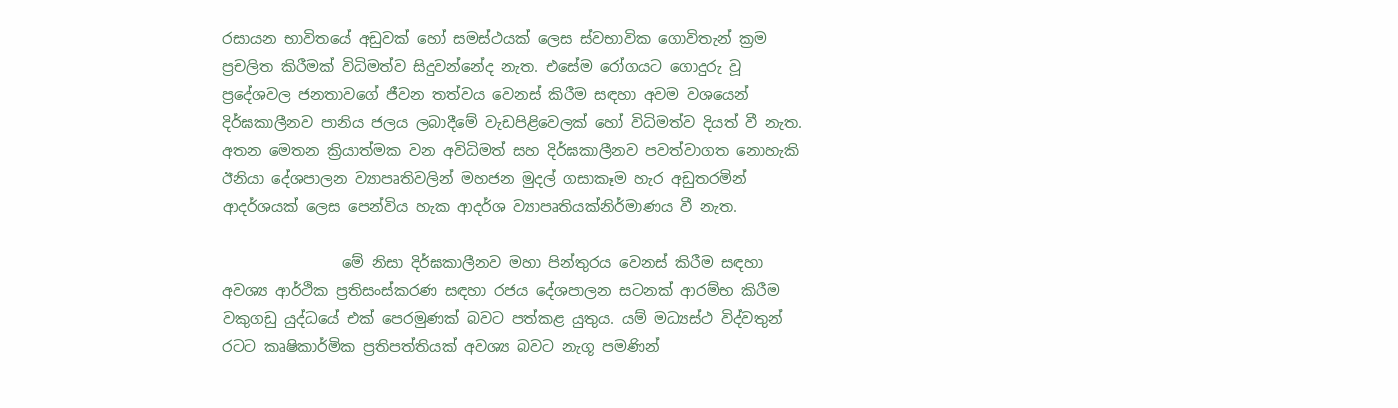රසායන භාවිතයේ අඩුවක් හෝ සමස්ථයක් ලෙස ස්වභාවික ගොවිතැන් ක්‍රම ප්‍රචලිත කිරීමක් විධිමත්ව සිදුවන්නේද නැත. එසේම රෝගයට ගොදුරු වූ ප්‍රදේශවල ජනතාවගේ ජීවන තත්වය වෙනස් කිරීම සඳහා අවම වශයෙන් දිර්ඝකාලීනව පානිය ජලය ලබාදීමේ වැඩපිළිවෙලක් හෝ විධිමත්ව දියත් වී නැත. අතන මෙතන ක්‍රියාත්මක වන අවිධිමත් සහ දිර්ඝකාලීනව පවත්වාගත නොහැකි ඊනියා දේශපාලන ව්‍යාපෘතිවලින් මහජන මුදල් ගසාකෑම හැර අඩුතරමින් ආදර්ශයක් ලෙස පෙන්විය හැක ආදර්ශ ව්‍යාපෘතියක්නිර්මාණය වී නැත.

                මේ නිසා දිර්ඝකාලීනව මහා පින්තුරය වෙනස් කිරීම සඳහා අවශ්‍ය ආර්ථික ප්‍රතිසංස්කරණ සඳහා රජය දේශපාලන සටනක් ආරම්භ කිරීම වකුගඩු යුද්ධයේ එක් පෙරමුණක් බවට පත්කළ යුතුය. යම් මධ්‍යස්ථ විද්වතුන් රටට කෘෂිකාර්මික ප්‍රතිපත්තියක් අවශ්‍ය බවට නැගූ පමණින්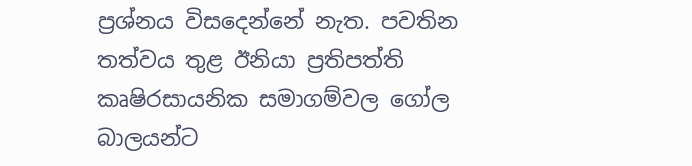ප්‍රශ්නය විසදෙන්නේ නැත. පවතින තත්වය තුළ ඊනියා ප්‍රතිපත්ති කෘෂිරසායනික සමාගම්වල ගෝල බාලයන්ට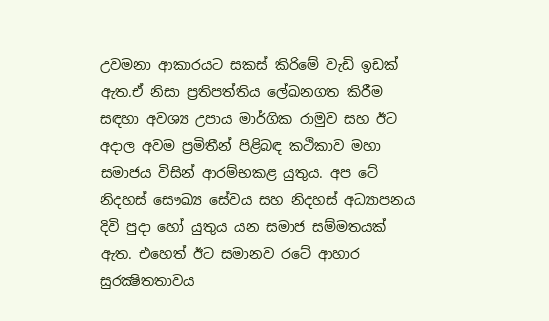උවමනා ආකාරයට සකස් කිරිමේ වැඩි ඉඩක් ඇත.ඒ නිසා ප්‍රතිපත්තිය ලේඛනගත කිරීම සඳහා අවශ්‍ය උපාය මාර්ගික රාමුව සහ ඊට අදාල අවම ප්‍රමිතීන් පිළිබඳ කථිකාව මහා සමාජය විසින් ආරම්භකළ යුතුය. අප ටේ නිදහස් සෞඛ්‍ය සේවය සහ නිදහස් අධ්‍යාපනය දිවි පුදා හෝ යුතුය යන සමාජ සම්මතයක් ඇත. එහෙත් ඊට සමානව රටේ ආහාර සුරක්‍ෂිතතාවය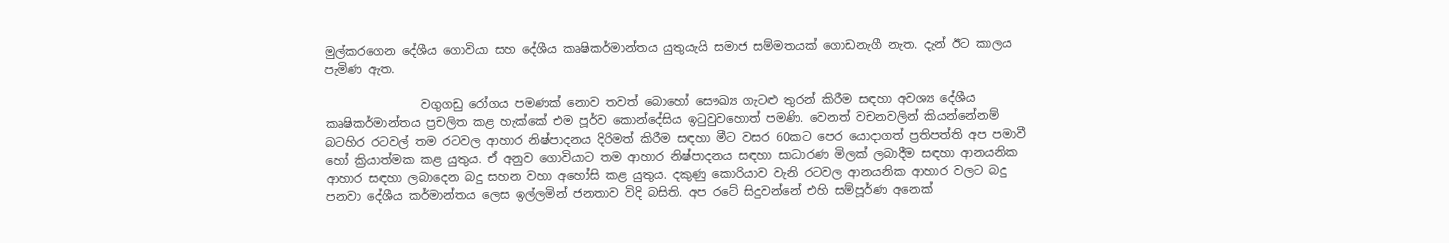මුල්කරගෙන දේශීය ගොවියා සහ දේශීය කෘෂිකර්මාන්තය යුතුයැයි සමාජ සම්මතයක් ගොඩනැගී නැත. දැන් ඊට කාලය පැමිණ ඇත.

                වගුගඩු රෝගය පමණක් නොව තවත් බොහෝ සෞඛ්‍ය ගැටළු තුරන් කිරීම සඳහා අවශ්‍ය දේශීය කෘෂිකර්මාන්තය ප්‍රචලිත කළ හැක්කේ එම පූර්ව කොන්දේසිය ඉටුවුවහොත් පමණි. වෙනත් වචනවලින් කියන්නේනම් බටහිර රටවල් තම රටවල ආහාර නිෂ්පාදනය දිරිමත් කිරීම සඳහා මීට වසර 60කට පෙර යොදාගත් ප්‍රතිපත්ති අප පමාවී හෝ ක්‍රියාත්මක කළ යුතුය. ඒ අනුව ගොවියාට තම ආහාර නිෂ්පාදනය සඳහා සාධාරණ මිලක් ලබාදීම සඳහා ආනයනික ආහාර සඳහා ලබාදෙන බදු සහන වහා අහෝසි කළ යුතුය. දකුණු කොරියාව වැනි රටවල ආනයනික ආහාර වලට බදු පනවා දේශීය කර්මාන්තය ලෙස ඉල්ලමින් ජනතාව විදි බසිති. අප රටේ සිදුවන්නේ එහි සම්පූර්ණ අනෙක්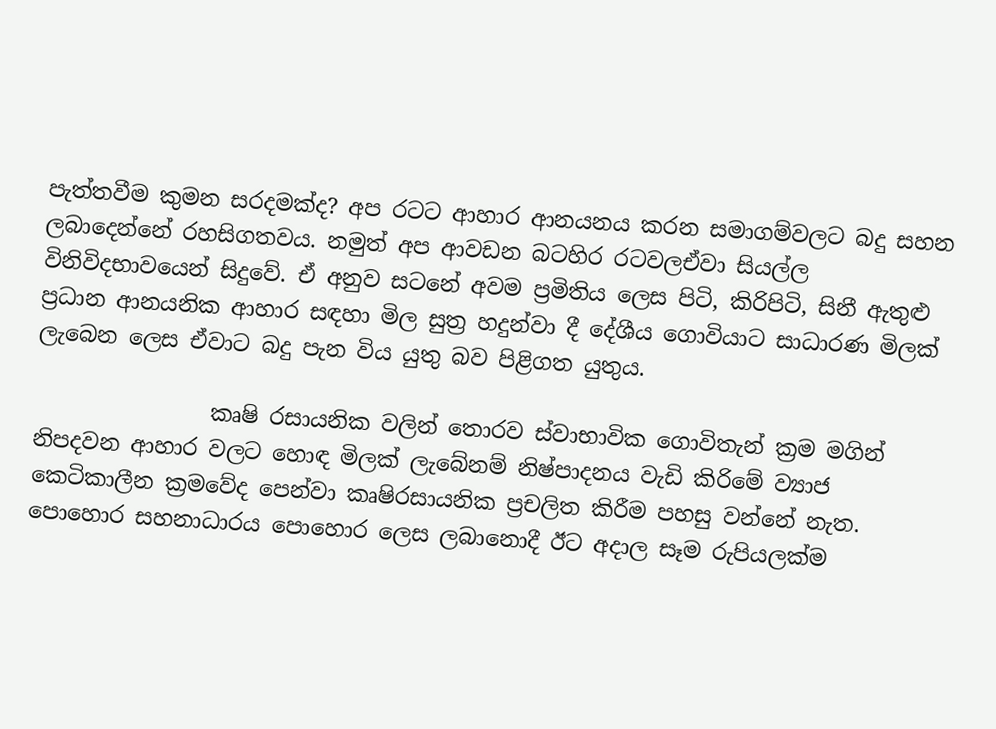පැත්තවීම කුමන සරදමක්ද? අප රටට ආහාර ආනයනය කරන සමාගම්වලට බදු සහන ලබාදෙන්නේ රහසිගතවය. නමුත් අප ආවඩන බටහිර රටවලඒවා සියල්ල විනිවිදභාවයෙන් සිදුවේ. ඒ අනුව සටනේ අවම ප්‍රමිතිය ලෙස පිටි, කිරිපිටි, සිනී ඇතුළු ප්‍රධාන ආනයනික ආහාර සඳහා මිල සුත්‍ර හදුන්වා දී දේශීය ගොවියාට සාධාරණ මිලක් ලැබෙන ලෙස ඒවාට බදු පැන විය යුතු බව පිළිගත යුතුය.

                කෘෂි රසායනික වලින් තොරව ස්වාභාවික ගොවිතැන් ක්‍රම මගින් නිපදවන ආහාර වලට හොඳ මිලක් ලැබේනම් නිෂ්පාදනය වැඩි කිරිමේ ව්‍යාජ කෙටිකාලීන ක්‍රමවේද පෙන්වා කෘෂිරසායනික ප්‍රචලිත කිරීම පහසු වන්නේ නැත. පොහොර සහනාධාරය පොහොර ලෙස ලබානොදී ඊට අදාල සෑම රුපියලක්ම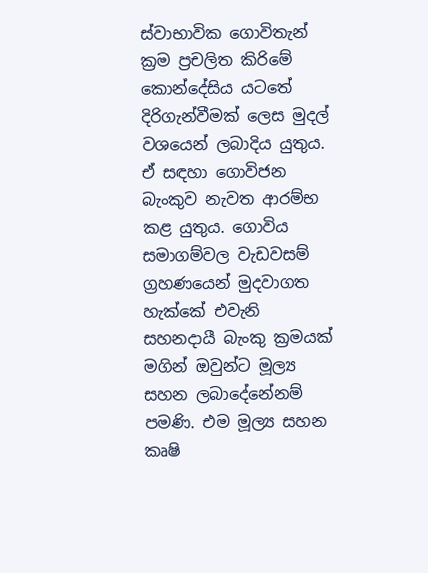ස්වාභාවික ගොවිතැන් ක්‍රම ප්‍රචලිත කිරිමේ කොන්දේසිය යටතේ දිරිගැන්වීමක් ලෙස මුදල් වශයෙන් ලබාදිය යුතුය. ඒ සඳහා ගොවිජන බැංකුව නැවත ආරම්භ කළ යුතුය. ගොවිය සමාගම්වල වැඩවසම් ග්‍රහණයෙන් මුදවාගත හැක්කේ එවැනි සහනදායී බැංකු ක්‍රමයක් මගින් ඔවුන්ට මූල්‍ය සහන ලබාදේනේනම් පමණි. එම මූල්‍ය සහන කෘෂි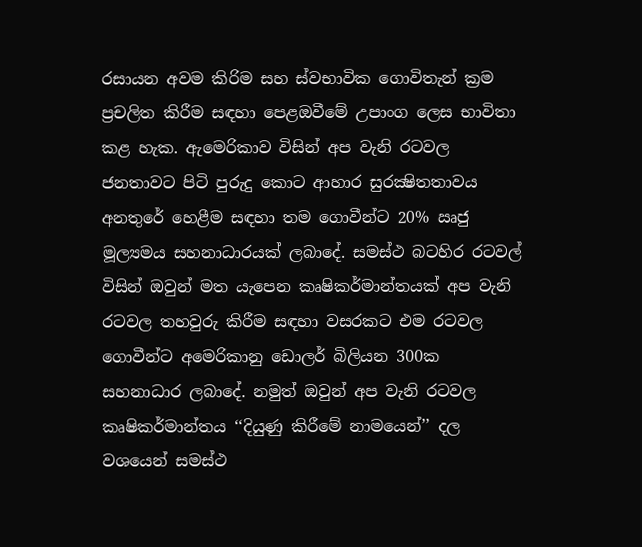රසායන අවම කිරිම සහ ස්වභාවික ගොවිතැන් ක්‍රම ප්‍රචලිත කිරීම සඳහා පෙළඔවීමේ උපාංග ලෙස භාවිතා කළ හැක. ඇමෙරිකාව විසින් අප වැනි රටවල ජනතාවට පිටි පුරුදු කොට ආහාර සුරක්‍ෂිතතාවය අනතුරේ හෙළීම සඳහා තම ගොවීන්ට 20% ඍජු මූල්‍යමය සහනාධාරයක් ලබාදේ. සමස්ථ බටහිර රටවල් විසින් ඔවුන් මත යැපෙන කෘෂිකර්මාන්තයක් අප වැනි රටවල තහවුරු කිරීම සඳහා වසරකට එම රටවල ගොවීන්ට අමෙරිකානු ඩොලර් බිලියන 300ක සහනාධාර ලබාදේ. නමුත් ඔවුන් අප වැනි රටවල කෘෂිකර්මාන්තය ‘‘දියුණු කිරීමේ නාමයෙන්’’ දල වශයෙන් සමස්ථ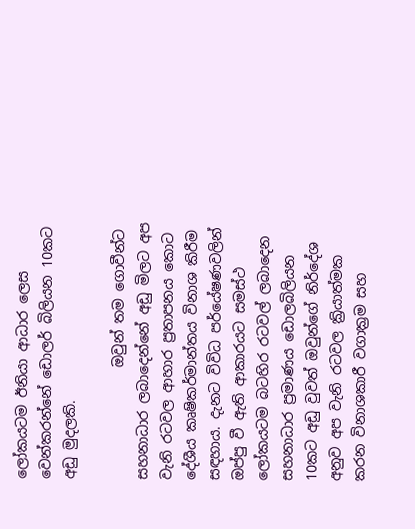ලෝකයටම ඊනියා ආධාර ලෙස වෙන්කරන්නේ ඩොලර් බිලියන 10කට අඩු මුදලකි.

                ඔවුන් තම ගොවීන්ට සහනාධාර ලබාදෙන්නේ අඩු මිලට අප වැනි රටවල ආහාර ප්‍රතාපනය කොට දේශීය කෘෂිකර්මාන්තය විනාශ කිරීම සඳහාය. දැනට විවිධ පර්යේෂණවලින් ඔප්පු වී ඇති ආකාරයට සමස්ථ ලෝකයටම බටහිර රටවල් ලබාදෙන සහනාධාර ප්‍රමාණය ඩොලබිලියන 10කට අඩු වුවත් ඔවුන්ගේ නිර්දේශ අනුව අප වැනි රටවල ක්‍රියාත්මක කරන විනාශකාරී වගාක්‍රම සහ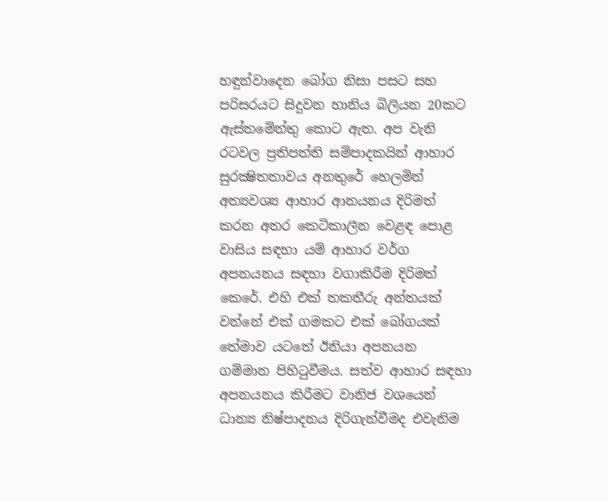හඳුන්වාදෙන බෝග නිසා පසට සහ පරිසරයට සිදුවන හානිය බිලියන 20කට ඇස්තමේන්තු කොට ඇත. අප වැනි රටවල ප්‍රතිපත්ති සම්පාදකයින් ආහාර සුරක්‍ෂිතතාවය අනතුරේ හෙලමින් අත්‍යවශ්‍ය ආහාර ආනයනය දිරිමත් කරන අතර කෙටිකාලීන වෙළඳ පොළ වාසිය සඳහා යම් ආහාර වර්ග අපනයනය සඳහා වගාකිරීම දිරිමත් කෙරේ. එහි එක් තකතීරු අන්තයක් වන්නේ එක් ගමකට එක් බෝගයක් තේමාව යටතේ ඊනියා අපනයන ගම්මාන පිහිටුවීමය. සත්ව ආහාර සඳහා අපනයනය කිරීමට වානිජ වශයෙන් ධාන්‍ය නිෂ්පාදනය දිරිගැන්වීමද එවැනිම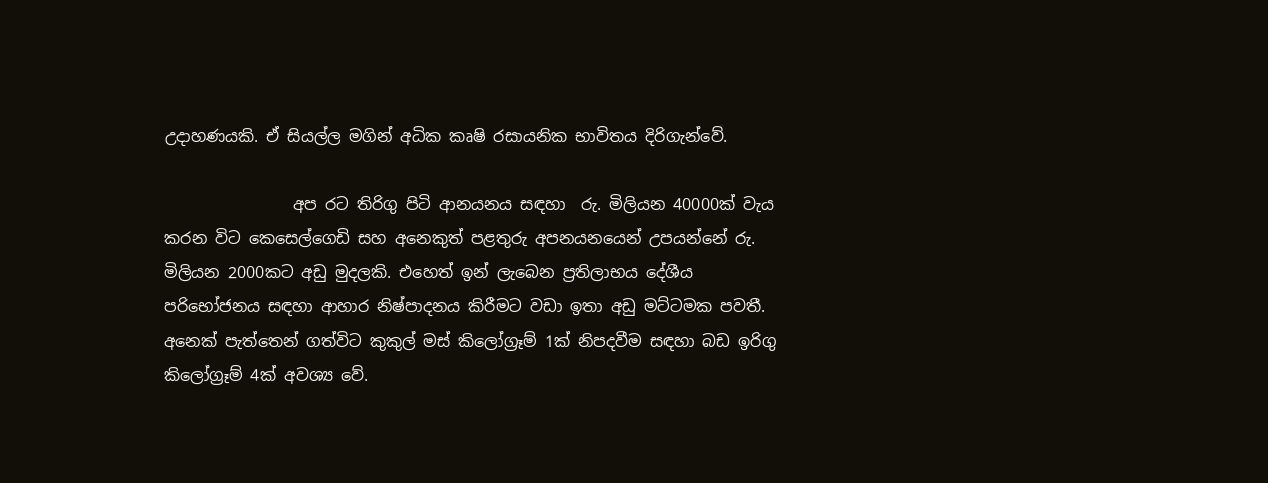උදාහණයකි. ඒ සියල්ල මගින් අධික කෘෂි රසායනික භාවිතය දිරිගැන්වේ.

                අප රට තිරිගු පිටි ආනයනය සඳහා  රු. මිලියන 40000ක් වැය කරන විට කෙසෙල්ගෙඩි සහ අනෙකුත් පළතුරු අපනයනයෙන් උපයන්නේ රු. මිලියන 2000කට අඩු මුදලකි. එහෙත් ඉන් ලැබෙන ප්‍රතිලාභය දේශීය පරිභෝජනය සඳහා ආහාර නිෂ්පාදනය කිරීමට වඩා ඉතා අඩු මට්ටමක පවතී. අනෙක් පැත්තෙන් ගත්විට කුකුල් මස් කිලෝග්‍රෑම් 1ක් නිපදවීම සඳහා බඩ ඉරිගු කිලෝග්‍රෑම් 4ක් අවශ්‍ය වේ.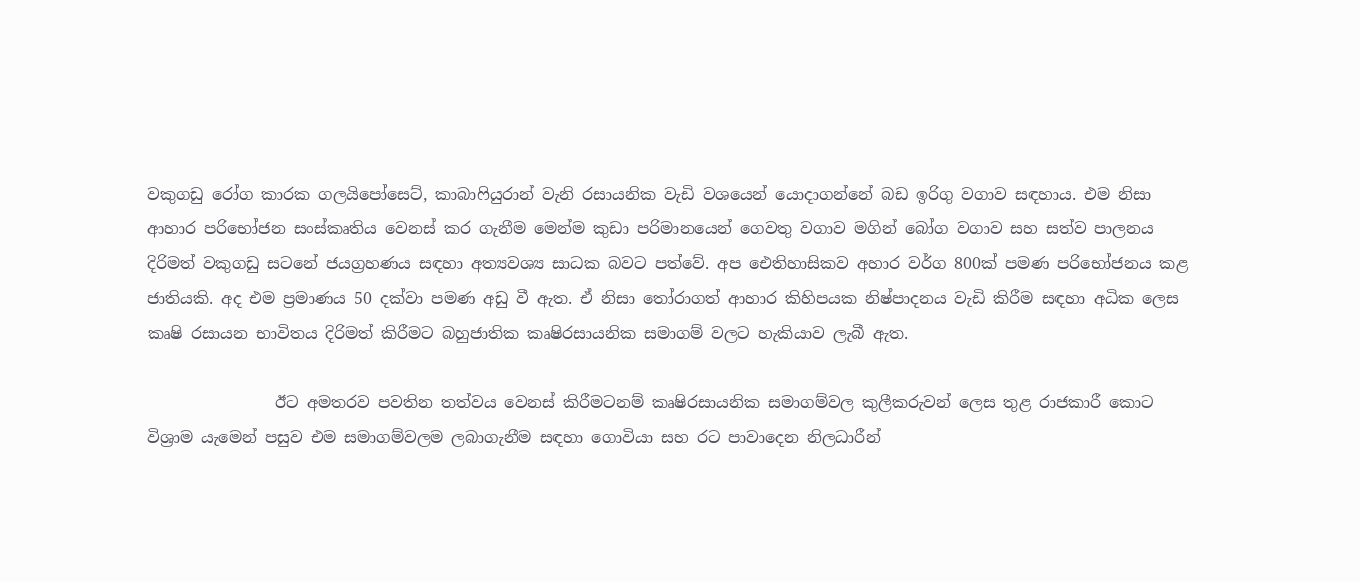වකුගඩු රෝග කාරක ගලයිපෝසෙට්, කාබාෆියුරාන් වැනි රසායනික වැඩි වශයෙන් යොදාගන්නේ බඩ ඉරිගු වගාව සඳහාය. එම නිසා ආහාර පරිභෝජන සංස්කෘතිය වෙනස් කර ගැනීම මෙන්ම කුඩා පරිමානයෙන් ගෙවතු වගාව මගින් බෝග වගාව සහ සත්ව පාලනය දිරිමත් වකුගඩු සටනේ ජයග්‍රහණය සඳහා අත්‍යවශ්‍ය සාධක බවට පත්වේ. අප ඓතිහාසිකව අහාර වර්ග 800ක් පමණ පරිභෝජනය කළ ජාතියකි. අද එම ප්‍රමාණය 50 දක්වා පමණ අඩු වී ඇත. ඒ නිසා තෝරාගත් ආහාර කිහිපයක නිෂ්පාදනය වැඩි කිරීම සඳහා අධික ලෙස කෘෂි රසායන භාවිතය දිරිමත් කිරීමට බහුජාතික කෘෂිරසායනික සමාගම් වලට හැකියාව ලැබී ඇත.

                ඊට අමතරව පවතින තත්වය වෙනස් කිරීමටනම් කෘෂිරසායනික සමාගම්වල කුලීකරුවන් ලෙස තුළ රාජකාරී කොට විශ්‍රාම යැමෙන් පසුව එම සමාගම්වලම ලබාගැනීම සඳහා ගොවියා සහ රට පාවාදෙන නිලධාරීන්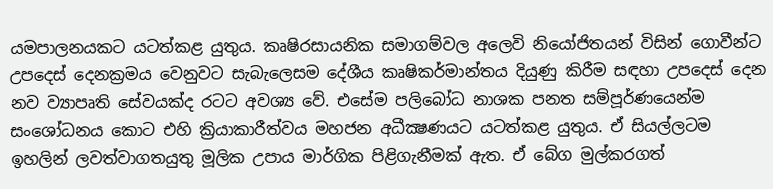යමපාලනයකට යටත්කළ යුතුය. කෘෂිරසායනික සමාගම්වල අලෙවි නියෝජිතයන් විසින් ගොවීන්ට උපදෙස් දෙනක්‍රමය වෙනුවට සැබැලෙසම දේශීය කෘෂිකර්මාන්තය දියුණු කිරීම සඳහා උපදෙස් දෙන නව ව්‍යාපෘති සේවයක්ද රටට අවශ්‍ය වේ. එසේම පලිබෝධ නාශක පනත සම්පූර්ණයෙන්ම සංශෝධනය කොට එහි ක්‍රියාකාරීත්වය මහජන අධීක්‍ෂණයට යටත්කළ යුතුය. ඒ සියල්ලටම ඉහලින් ලවත්වාගතයුතු මූලික උපාය මාර්ගික පිළිගැනීමක් ඇත. ඒ බේග මුල්කරගත්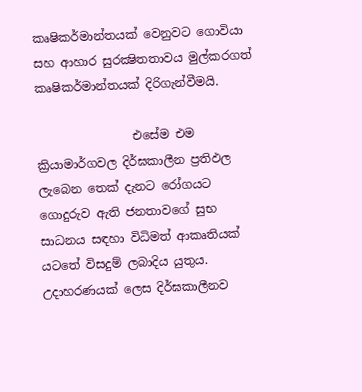කෘෂිකර්මාන්තයක් වෙනුවට ගොවියා සහ ආහාර සුරක්‍ෂිතතාවය මුල්කරගත් කෘෂිකර්මාන්තයක් දිරිගැන්වීමයි.

                එසේම එම ක්‍රියාමාර්ගවල දිර්ඝකාලීන ප්‍රතිඵල ලැබෙන තෙක් දැනට රෝගයට ගොදුරුව ඇති ජනතාවගේ සුභ සාධනය සඳහා විධිමත් ආකෘතියක් යටතේ විසදුම් ලබාදිය යුතුය. උදාහරණයක් ලෙස දිර්ඝකාලීනව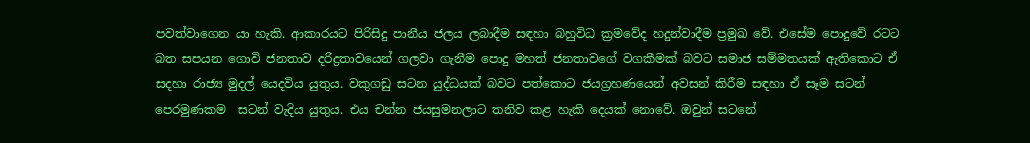පවත්වාගෙන යා හැකි. ආකාරයට පිරිසිදු පානීය ජලය ලබාදීම සඳහා බහුවිධ ක්‍රමවේද හදුන්වාදීම ප්‍රමුඛ වේ. එසේම පොදුවේ රටට බත සපයන ගොවි ජනතාව දරිද්‍රතාවයෙන් ගලවා ගැනීම පොදු මහත් ජනතාවගේ වගකීමක් බවට සමාජ සම්මතයක් ඇතිකොට ඒ සදහා රාජ්‍ය මුදල් යෙදවිය යුතුය. වකුගඩු සටන යුද්ධයක් බවට පත්කොට ජයග්‍රහණයෙන් අවසන් කිරීම සඳහා ඒ සෑම සටන් පෙරමුණකම  සටන් වැදිය යුතුය. එය චන්න ජයසුමනලාට තනිව කළ හැකි දෙයක් නොවේ. ඔවුන් සටනේ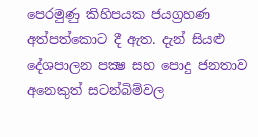පෙරමුණු කිහිපයක ජයග්‍රහණ අත්පත්කොට දී ඇත. දැන් සියළු දේශපාලන පක්‍ෂ සහ පොදු ජනතාව අනෙකුත් සටන්බිම්වල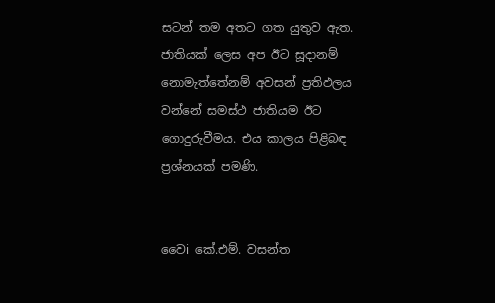සටන් තම අතට ගත යුතුව ඇත. ජාතියක් ලෙස අප ඊට සූදානම් නොමැත්තේනම් අවසන් ප්‍රතිඵලය වන්නේ සමස්ථ ජාතියම ඊට ගොදුරුවීමය. එය කාලය පිළිබඳ ප්‍රශ්නයක් පමණි.


වෛi කේ.එම්. වසන්ත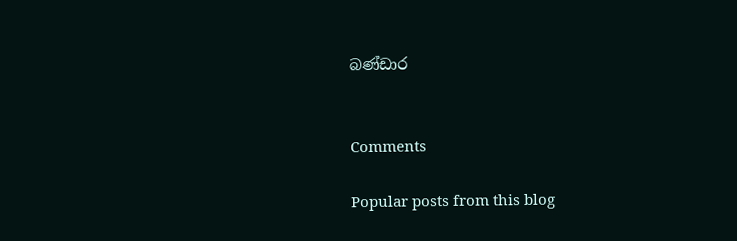බණ්ඩාර


Comments

Popular posts from this blog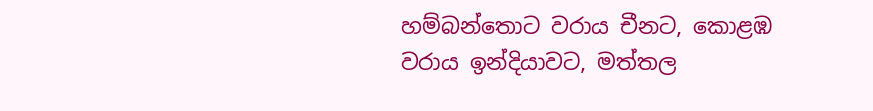හම්බන්තොට වරාය චීනට, කොළඹ වරාය ඉන්දියාවට, මත්තල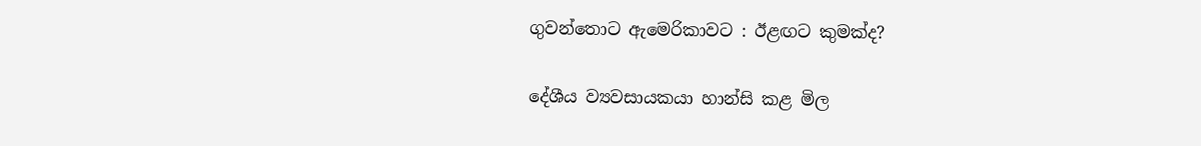ගුවන්තොට ඇමෙරිකාවට : ඊළඟට කුමක්ද?

දේශීය ව්‍යවසායකයා හාන්සි කළ මිල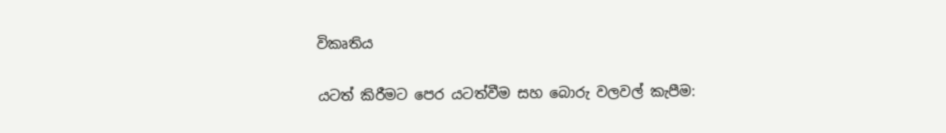විකෘතිය

යටත් කිරීමට පෙර යටත්වීම සහ බොරු වලවල් කැපීම: